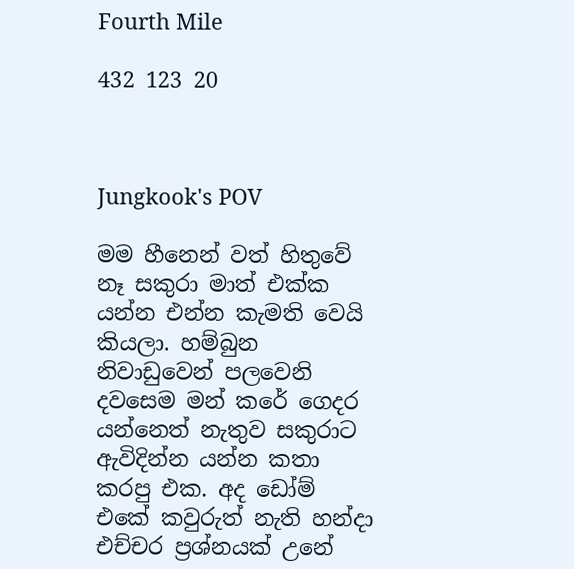Fourth Mile

432 123 20



Jungkook's POV

මම හීනෙන් වත් හිතුවේ නෑ සකුරා මාත් එක්ක යන්න එන්න කැමති වෙයි කියලා. හම්බුන නිවාඩුවෙන් පලවෙනි දවසෙම මන් කරේ ගෙදර යන්නෙත් නැතුව සකුරාට ඇවිදින්න යන්න කතා කරපු එක. අද ඩෝම් එකේ කවුරුත් නැති හන්දා එච්චර ප්‍රශ්නයක් උනේ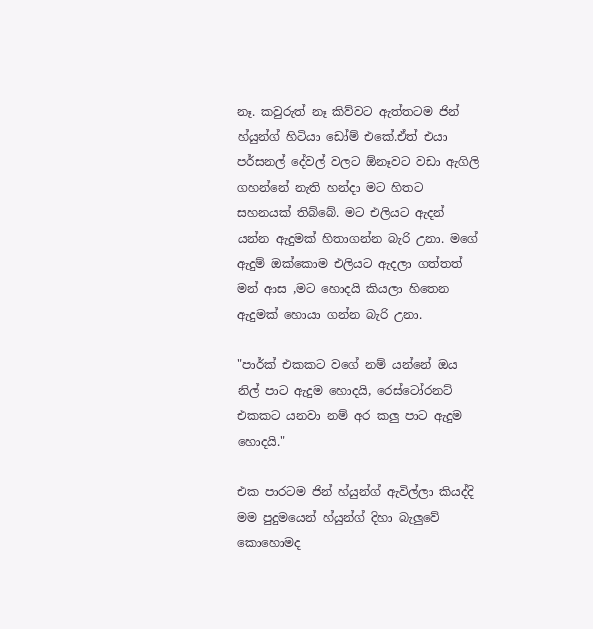නෑ. කවුරුත් නෑ කිව්වට ඇත්තටම ජින් හ්යුන්ග් හිටියා ඩෝම් එකේ.ඒත් එයා පර්සනල් දේවල් වලට ඕනෑවට වඩා ඇගිලි ගහන්නේ නැති හන්දා මට හිතට සහනයක් තිබ්බේ. මට එලියට ඇදන් යන්න ඇදුමක් හිතාගන්න බැරි උනා. මගේ ඇදුම් ඔක්කොම එලියට ඇදලා ගත්තත් මන් ආස ,මට හොදයි කියලා හිතෙන ඇදුමක් හොයා ගන්න බැරි උනා.

"පාර්ක් එකකට වගේ නම් යන්නේ ඔය නිල් පාට ඇදුම හොදයි, රෙස්ටෝරනට් එකකට යනවා නම් අර කලු පාට ඇදුම හොදයි."

එක පාරටම ජින් හ්යුන්ග් ඇවිල්ලා කියද්දි මම පුදුමයෙන් හ්යුන්ග් දිහා බැලුවේ කොහොමද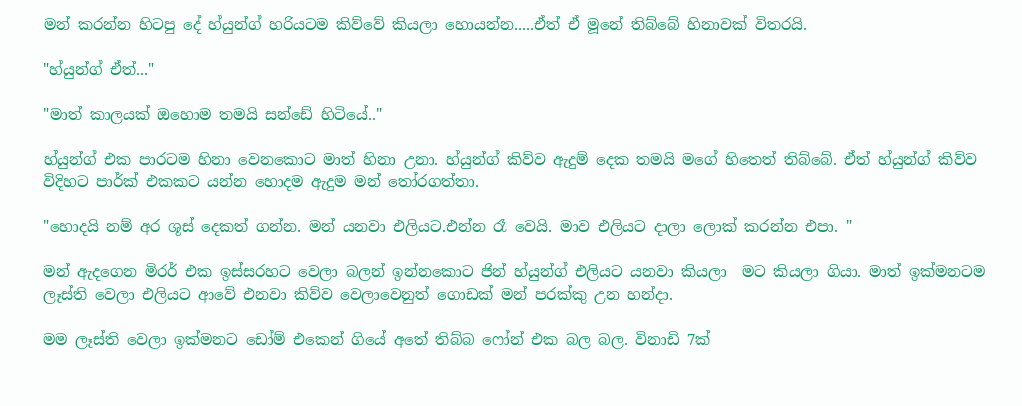මන් කරන්න හිටපු දේ හ්යුන්ග් හරියටම කිව්වේ කියලා හොයන්න.....ඒත් ඒ මූනේ තිබ්බේ හිනාවක් විතරයි.

"හ්යුන්ග් ඒත්..."

"මාත් කාලයක් ඔහොම තමයි සන්ඩේ හිටියේ.."

හ්යුන්ග් එක පාරටම හිනා වෙනකොට මාත් හිනා උනා. හ්යුන්ග් කිව්ව ඇදුම් දෙක තමයි මගේ හිතෙත් තිබ්බේ. ඒත් හ්යුන්ග් කිව්ව විදිහට පාර්ක් එකකට යන්න හොදම ඇදුම මන් තෝරගත්තා.

"හොදයි නම් අර ශූස් දෙකත් ගන්න. මන් යනවා එලියට.එන්න රෑ වෙයි. මාව එලියට දාලා ලොක් කරන්න එපා. "

මන් ඇදගෙන මිරර් එක ඉස්සරහට වෙලා බලන් ඉන්නකොට ජින් හ්යුන්ග් එලියට යනවා කියලා  මට කියලා ගියා. මාත් ඉක්මනටම ලෑස්ති වෙලා එලියට ආවේ එනවා කිව්ව වෙලාවෙනුත් ගොඩක් මන් පරක්කු උන හන්දා.

මම ලෑස්ති වෙලා ඉක්මනට ඩෝම් එකෙන් ගියේ අතේ තිබ්බ ෆෝන් එක බල බල. විනාඩි 7ක්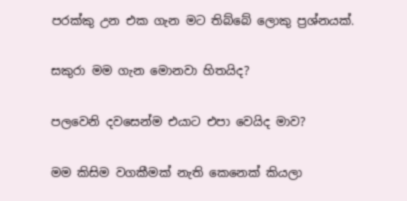පරක්කු උන එක ගැන මට තිබ්බේ ලොකු ප්‍රශ්නයක්.

සකුරා මම ගැන මොනවා හිතයිද?

පලවෙනි දවසෙන්ම එයාට එපා වෙයිද මාව?

මම කිසිම වගකීමක් නැති කෙනෙක් කියලා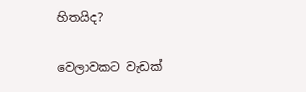හිතයිද?

වෙලාවකට වැඩක්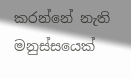කරන්නේ නැති මනුස්සයෙක්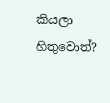කියලා හිතුවොත්?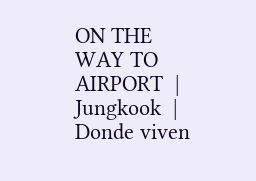ON THE WAY TO AIRPORT  | Jungkook  | Donde viven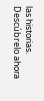las historias. Descúbrelo ahora